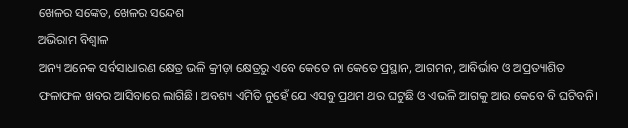ଖେଳର ସଙ୍କେତ, ଖେଳର ସନ୍ଦେଶ
ଅଭିରାମ ବିଶ୍ବାଳ
ଅନ୍ୟ ଅନେକ ସର୍ବସାଧାରଣ କ୍ଷେତ୍ର ଭଳି କ୍ରୀଡ଼ା କ୍ଷେତ୍ରରୁ ଏବେ କେତେ ନା କେତେ ପ୍ରସ୍ଥାନ, ଆଗମନ, ଆବିର୍ଭାବ ଓ ଅପ୍ରତ୍ୟାଶିତ ଫଳାଫଳ ଖବର ଆସିବାରେ ଲାଗିଛି। ଅବଶ୍ୟ ଏମିତି ନୁହେଁ ଯେ ଏସବୁ ପ୍ରଥମ ଥର ଘଟୁଛି ଓ ଏଭଳି ଆଗକୁ ଆଉ କେବେ ବି ଘଟିବନି।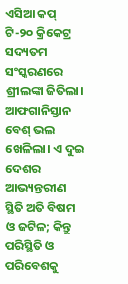ଏସିଆ କପ୍ ଟି-୨୦ କ୍ରିକେଟ୍ର ସଦ୍ୟତମ ସଂସ୍କରଣରେ ଶ୍ରୀଲଙ୍କା ଜିତିଲା। ଆଫଗାନିସ୍ତାନ ବେଶ୍ ଭଲ ଖେଳିଲା। ଏ ଦୁଇ ଦେଶର ଆଭ୍ୟନ୍ତରୀଣ ସ୍ଥିତି ଅତି ବିଷମ ଓ ଜଟିଳ; କିନ୍ତୁ ପରିସ୍ଥିତି ଓ ପରିବେଶକୁ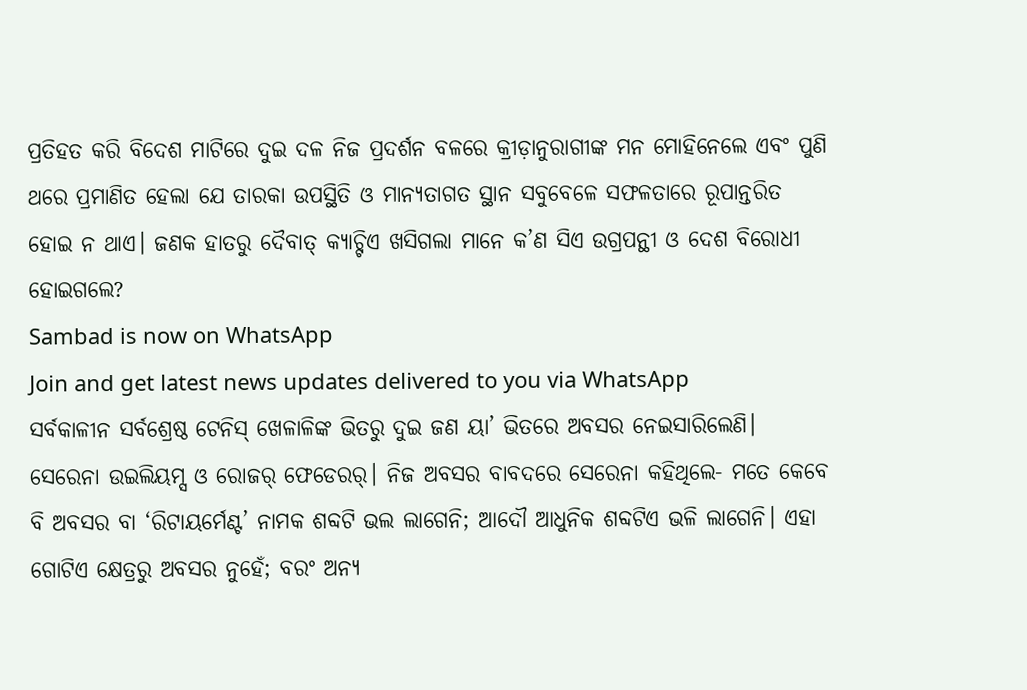ପ୍ରତିହତ କରି ବିଦେଶ ମାଟିରେ ଦୁଇ ଦଳ ନିଜ ପ୍ରଦର୍ଶନ ବଳରେ କ୍ରୀଡ଼ାନୁରାଗୀଙ୍କ ମନ ମୋହିନେଲେ ଏବଂ ପୁଣି ଥରେ ପ୍ରମାଣିତ ହେଲା ଯେ ତାରକା ଉପସ୍ଥିତି ଓ ମାନ୍ୟତାଗତ ସ୍ଥାନ ସବୁବେଳେ ସଫଳତାରେ ରୂପାନ୍ତରିତ ହୋଇ ନ ଥାଏ। ଜଣକ ହାତରୁ ଦୈବାତ୍ କ୍ୟାଚ୍ଟିଏ ଖସିଗଲା ମାନେ କ’ଣ ସିଏ ଉଗ୍ରପନ୍ଥୀ ଓ ଦେଶ ବିରୋଧୀ ହୋଇଗଲେ?
Sambad is now on WhatsApp
Join and get latest news updates delivered to you via WhatsApp
ସର୍ବକାଳୀନ ସର୍ବଶ୍ରେଷ୍ଠ ଟେନିସ୍ ଖେଳାଳିଙ୍କ ଭିତରୁ ଦୁଇ ଜଣ ୟା’ ଭିତରେ ଅବସର ନେଇସାରିଲେଣି। ସେରେନା ଉଇଲିୟମ୍ସ ଓ ରୋଜର୍ ଫେଡେରର୍। ନିଜ ଅବସର ବାବଦରେ ସେରେନା କହିଥିଲେ- ମତେ କେବେ ବି ଅବସର ବା ‘ରିଟାୟର୍ମେଣ୍ଟ’ ନାମକ ଶବ୍ଦଟି ଭଲ ଲାଗେନି; ଆଦୌ ଆଧୁନିକ ଶବ୍ଦଟିଏ ଭଳି ଲାଗେନି। ଏହା ଗୋଟିଏ କ୍ଷେତ୍ରରୁ ଅବସର ନୁହେଁ; ବରଂ ଅନ୍ୟ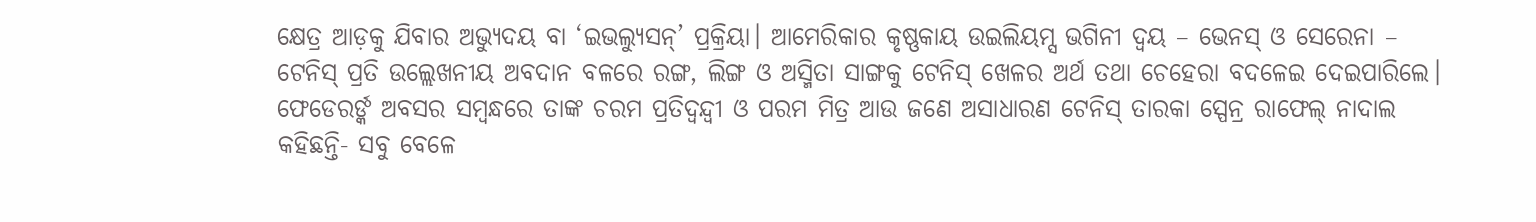କ୍ଷେତ୍ର ଆଡ଼କୁ ଯିବାର ଅଭ୍ୟୁଦୟ ବା ‘ଇଭଲ୍ୟୁସନ୍’ ପ୍ରକ୍ରିୟା। ଆମେରିକାର କୃଷ୍ଣକାୟ ଉଇଲିୟମ୍ସ ଭଗିନୀ ଦ୍ବୟ – ଭେନସ୍ ଓ ସେରେନା – ଟେନିସ୍ ପ୍ରତି ଉଲ୍ଲେଖନୀୟ ଅବଦାନ ବଳରେ ରଙ୍ଗ, ଲିଙ୍ଗ ଓ ଅସ୍ମିତା ସାଙ୍ଗକୁ ଟେନିସ୍ ଖେଳର ଅର୍ଥ ତଥା ଚେହେରା ବଦଳେଇ ଦେଇପାରିଲେ।
ଫେଡେରର୍ଙ୍କ ଅବସର ସମ୍ବନ୍ଧରେ ତାଙ୍କ ଚରମ ପ୍ରତିଦ୍ବନ୍ଦ୍ବୀ ଓ ପରମ ମିତ୍ର ଆଉ ଜଣେ ଅସାଧାରଣ ଟେନିସ୍ ତାରକା ସ୍ପେନ୍ର ରାଫେଲ୍ ନାଦାଲ କହିଛନ୍ତି- ସବୁ ବେଳେ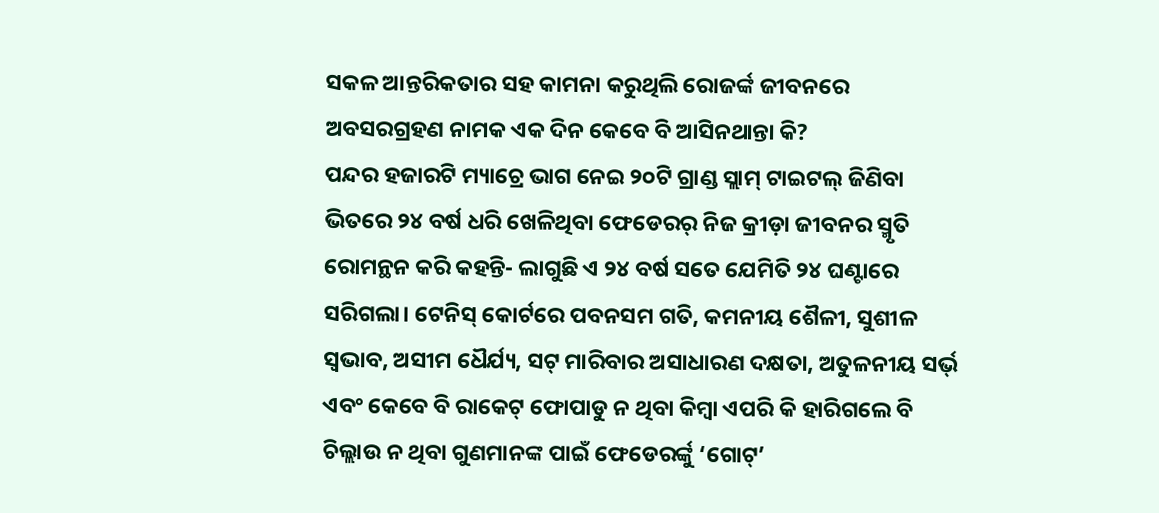ସକଳ ଆନ୍ତରିକତାର ସହ କାମନା କରୁଥିଲି ରୋଜର୍ଙ୍କ ଜୀବନରେ ଅବସରଗ୍ରହଣ ନାମକ ଏକ ଦିନ କେବେ ବି ଆସିନଥାନ୍ତା କି?
ପନ୍ଦର ହଜାରଟି ମ୍ୟାଚ୍ରେ ଭାଗ ନେଇ ୨୦ଟି ଗ୍ରାଣ୍ଡ ସ୍ଲାମ୍ ଟାଇଟଲ୍ ଜିଣିବା ଭିତରେ ୨୪ ବର୍ଷ ଧରି ଖେଳିଥିବା ଫେଡେରର୍ ନିଜ କ୍ରୀଡ଼ା ଜୀବନର ସ୍ମୃତି ରୋମନ୍ଥନ କରି କହନ୍ତି- ଲାଗୁଛି ଏ ୨୪ ବର୍ଷ ସତେ ଯେମିତି ୨୪ ଘଣ୍ଟାରେ ସରିଗଲା। ଟେନିସ୍ କୋର୍ଟରେ ପବନସମ ଗତି, କମନୀୟ ଶୈଳୀ, ସୁଶୀଳ ସ୍ବଭାବ, ଅସୀମ ଧୈର୍ଯ୍ୟ, ସଟ୍ ମାରିବାର ଅସାଧାରଣ ଦକ୍ଷତା, ଅତୁଳନୀୟ ସର୍ଭ୍ ଏବଂ କେବେ ବି ରାକେଟ୍ ଫୋପାଡୁ ନ ଥିବା କିମ୍ବା ଏପରି କି ହାରିଗଲେ ବି ଚିଲ୍ଲାଉ ନ ଥିବା ଗୁଣମାନଙ୍କ ପାଇଁ ଫେଡେରର୍ଙ୍କୁ ‘ଗୋଟ୍’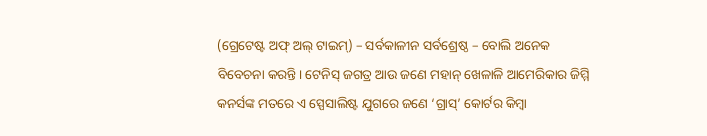(ଗ୍ରେଟେଷ୍ଟ ଅଫ୍ ଅଲ୍ ଟାଇମ୍) – ସର୍ବକାଳୀନ ସର୍ବଶ୍ରେଷ୍ଠ – ବୋଲି ଅନେକ ବିବେଚନା କରନ୍ତି। ଟେନିସ୍ ଜଗତ୍ର ଆଉ ଜଣେ ମହାନ୍ ଖେଳାଳି ଆମେରିକାର ଜିମ୍ମି କନର୍ସଙ୍କ ମତରେ ଏ ସ୍ପେସାଲିଷ୍ଟ ଯୁଗରେ ଜଣେ ‘ଗ୍ରାସ୍’ କୋର୍ଟର କିମ୍ବା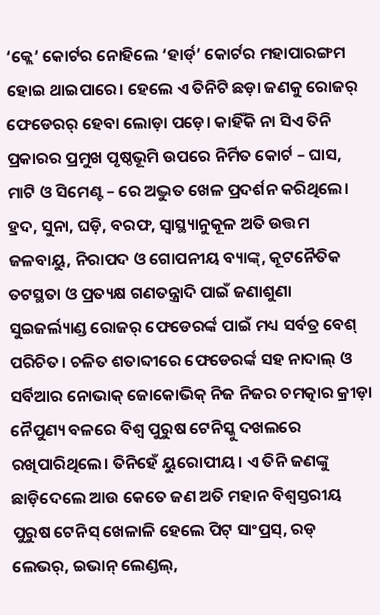‘କ୍ଲେ’ କୋର୍ଟର ନୋହିଲେ ‘ହାର୍ଡ୍’ କୋର୍ଟର ମହାପାରଙ୍ଗମ ହୋଇ ଥାଇପାରେ। ହେଲେ ଏ ତିନିଟି ଛଡ଼ା ଜଣକୁ ରୋଜର୍ ଫେଡେରର୍ ହେବା ଲୋଡ଼ା ପଡ଼େ। କାହିଁକି ନା ସିଏ ତିନି ପ୍ରକାରର ପ୍ରମୁଖ ପୃଷ୍ଠଭୂମି ଉପରେ ନିର୍ମିତ କୋର୍ଟ – ଘାସ, ମାଟି ଓ ସିମେଣ୍ଟ – ରେ ଅଦ୍ଭୁତ ଖେଳ ପ୍ରଦର୍ଶନ କରିଥିଲେ।
ହ୍ରଦ, ସୁନା, ଘଡ଼ି, ବରଫ, ସ୍ବାସ୍ଥ୍ୟାନୁକୂଳ ଅତି ଉତ୍ତମ ଜଳବାୟୁ, ନିରାପଦ ଓ ଗୋପନୀୟ ବ୍ୟାଙ୍କ୍, କୂଟନୈତିକ ତଟସ୍ଥତା ଓ ପ୍ରତ୍ୟକ୍ଷ ଗଣତନ୍ତ୍ରାଦି ପାଇଁ ଜଣାଶୁଣା ସୁଇଜର୍ଲ୍ୟାଣ୍ଡ ରୋଜର୍ ଫେଡେରର୍ଙ୍କ ପାଇଁ ମଧ୍ୟ ସର୍ବତ୍ର ବେଶ୍ ପରିଚିତ। ଚଳିତ ଶତାବ୍ଦୀରେ ଫେଡେରର୍ଙ୍କ ସହ ନାଦାଲ୍ ଓ ସର୍ବିଆର ନୋଭାକ୍ ଜୋକୋଭିକ୍ ନିଜ ନିଜର ଚମତ୍କାର କ୍ରୀଡ଼ା ନୈପୁଣ୍ୟ ବଳରେ ବିଶ୍ବ ପୁରୁଷ ଟେନିସ୍କୁ ଦଖଲରେ ରଖିପାରିଥିଲେ। ତିନିହେଁ ୟୁରୋପୀୟ। ଏ ତିନି ଜଣଙ୍କୁ ଛାଡ଼ିଦେଲେ ଆଉ କେତେ ଜଣ ଅତି ମହାନ ବିଶ୍ବସ୍ତରୀୟ ପୁରୁଷ ଟେନିସ୍ ଖେଳାଳି ହେଲେ ପିଟ୍ ସାଂପ୍ରସ୍, ରଡ୍ ଲେଭର୍, ଇଭାନ୍ ଲେଣ୍ଡଲ୍,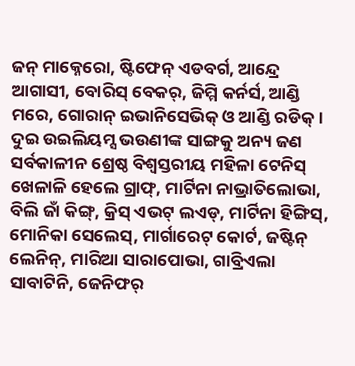ଜନ୍ ମାକ୍ନେରୋ, ଷ୍ଟିଫେନ୍ ଏଡବର୍ଗ, ଆନ୍ଦ୍ରେ ଆଗାସୀ, ବୋରିସ୍ ବେକର୍, ଜିମ୍ମି କର୍ନର୍ସ, ଆଣ୍ଡି ମରେ, ଗୋରାନ୍ ଇଭାନିସେଭିକ୍ ଓ ଆଣ୍ଡି ରଡିକ୍। ଦୁଇ ଉଇଲିୟମ୍ସ ଭଉଣୀଙ୍କ ସାଙ୍ଗକୁ ଅନ୍ୟ ଜଣ ସର୍ବକାଳୀନ ଶ୍ରେଷ୍ଠ ବିଶ୍ବସ୍ତରୀୟ ମହିଳା ଟେନିସ୍ ଖେଳାଳି ହେଲେ ଗ୍ରାଫ୍, ମାର୍ଟିନା ନାଭ୍ରାତିଲୋଭା, ବିଲି ଜାଁ କିଙ୍ଗ୍, କ୍ରିସ୍ ଏଭଟ୍ ଲଏଡ୍, ମାର୍ଟିନା ହିଙ୍ଗିସ୍, ମୋନିକା ସେଲେସ୍, ମାର୍ଗାରେଟ୍ କୋର୍ଟ, ଜଷ୍ଟିନ୍ ଲେନିନ୍, ମାରିଆ ସାରାପୋଭା, ଗାବ୍ରିଏଲା ସାବାଟିନି, ଜେନିଫର୍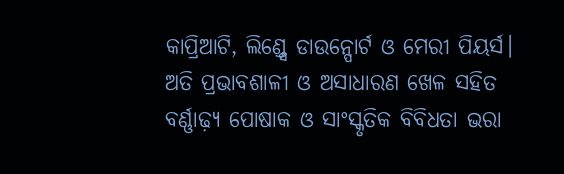କାପ୍ରିଆଟି, ଲିଣ୍ଡ୍ସେ ଡାଉନ୍ପୋର୍ଟ ଓ ମେରୀ ପିୟର୍ସ।
ଅତି ପ୍ରଭାବଶାଳୀ ଓ ଅସାଧାରଣ ଖେଳ ସହିତ ବର୍ଣ୍ଣାଢ଼୍ୟ ପୋଷାକ ଓ ସାଂସ୍କୃତିକ ବିବିଧତା ଭରା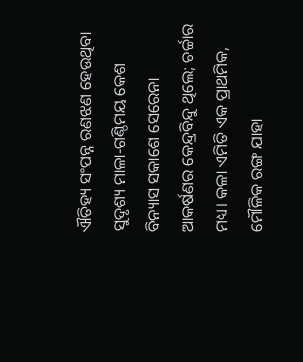ଐତିହ୍ୟ ସଂପନ୍ନ ରଣଝଣ ହେଉଥିବା ସୁଦୃଶ୍ୟ ମାଳା-ଗଣ୍ଠିମୟ କେଶ ବିନ୍ୟାସ ସକାଶେ ସେରେନା ଆକର୍ଷଣର କେନ୍ଦ୍ରବିନ୍ଦୁ ଥିଲେ; ଚର୍ଚ୍ଚାର ମଧ୍ୟ। କଳା ଏମିତି ଏକ ପ୍ରାଥମିକ, ମୌଳିକ ରଙ୍ଗ ଯାହା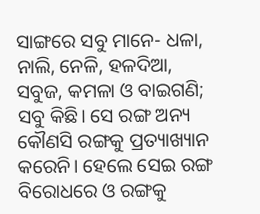ସାଙ୍ଗରେ ସବୁ ମାନେ- ଧଳା, ନାଲି, ନେଳି, ହଳଦିଆ, ସବୁଜ, କମଳା ଓ ବାଇଗଣି; ସବୁ କିଛି। ସେ ରଙ୍ଗ ଅନ୍ୟ କୌଣସି ରଙ୍ଗକୁ ପ୍ରତ୍ୟାଖ୍ୟାନ କରେନି। ହେଲେ ସେଇ ରଙ୍ଗ ବିରୋଧରେ ଓ ରଙ୍ଗକୁ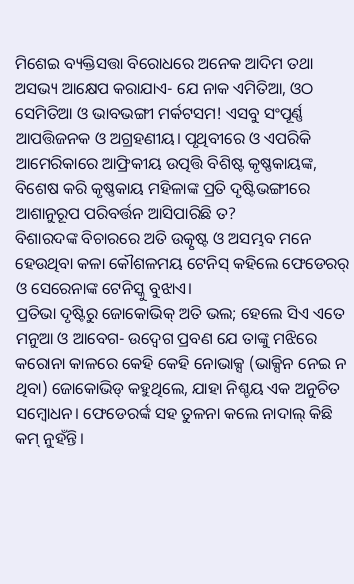ମିଶେଇ ବ୍ୟକ୍ତିସତ୍ତା ବିରୋଧରେ ଅନେକ ଆଦିମ ତଥା ଅସଭ୍ୟ ଆକ୍ଷେପ କରାଯାଏ- ଯେ ନାକ ଏମିତିଆ, ଓଠ ସେମିତିଆ ଓ ଭାବଭଙ୍ଗୀ ମର୍କଟସମ! ଏସବୁ ସଂପୂର୍ଣ୍ଣ ଆପତ୍ତିଜନକ ଓ ଅଗ୍ରହଣୀୟ। ପୃଥିବୀରେ ଓ ଏପରିକି ଆମେରିକାରେ ଆଫ୍ରିକୀୟ ଉତ୍ପତ୍ତି ବିଶିଷ୍ଟ କୃଷ୍ଣକାୟଙ୍କ, ବିଶେଷ କରି କୃଷ୍ଣକାୟ ମହିଳାଙ୍କ ପ୍ରତି ଦୃଷ୍ଟିଭଙ୍ଗୀରେ ଆଶାନୁରୂପ ପରିବର୍ତ୍ତନ ଆସିପାରିଛି ତ?
ବିଶାରଦଙ୍କ ବିଚାରରେ ଅତି ଉତ୍କୃଷ୍ଟ ଓ ଅସମ୍ଭବ ମନେ ହେଉଥିବା କଳା କୌଶଳମୟ ଟେନିସ୍ କହିଲେ ଫେଡେରର୍ ଓ ସେରେନାଙ୍କ ଟେନିସ୍କୁ ବୁଝାଏ।
ପ୍ରତିଭା ଦୃଷ୍ଟିରୁ ଜୋକୋଭିକ୍ ଅତି ଭଲ; ହେଲେ ସିଏ ଏତେ ମନୁଆ ଓ ଆବେଗ- ଉଦ୍ବେଗ ପ୍ରବଣ ଯେ ତାଙ୍କୁ ମଝିରେ କରୋନା କାଳରେ କେହି କେହି ନୋଭାକ୍ସ (ଭାକ୍ସିନ ନେଇ ନ ଥିବା) ଜୋକୋଭିଡ୍ କହୁଥିଲେ, ଯାହା ନିଶ୍ଚୟ ଏକ ଅନୁଚିତ ସମ୍ବୋଧନ। ଫେଡେରର୍ଙ୍କ ସହ ତୁଳନା କଲେ ନାଦାଲ୍ କିଛି କମ୍ ନୁହଁନ୍ତି।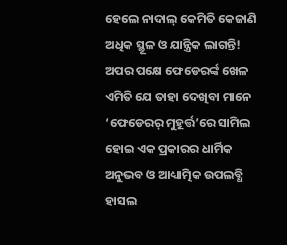ହେଲେ ନାଦାଲ୍ କେମିତି କେଜାଣି ଅଧିକ ସ୍ଥୂଳ ଓ ଯାନ୍ତ୍ରିକ ଲାଗନ୍ତି! ଅପର ପକ୍ଷେ ଫେଡେରର୍ଙ୍କ ଖେଳ ଏମିତି ଯେ ତାହା ଦେଖିବା ମାନେ ‘ଫେଡେରର୍ ମୁହୂର୍ତ୍ତ’ରେ ସାମିଲ ହୋଇ ଏକ ପ୍ରକାରର ଧାର୍ମିକ ଅନୁଭବ ଓ ଆଧ୍ୟାତ୍ମିକ ଉପଲବ୍ଧି ହାସଲ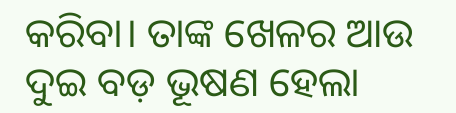କରିବା। ତାଙ୍କ ଖେଳର ଆଉ ଦୁଇ ବଡ଼ ଭୂଷଣ ହେଲା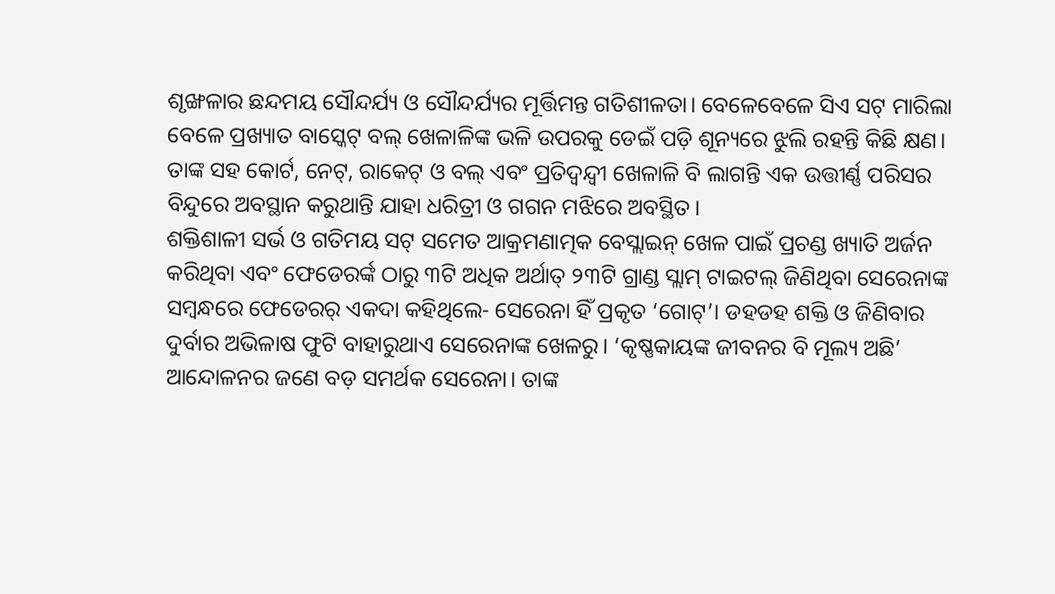ଶୃଙ୍ଖଳାର ଛନ୍ଦମୟ ସୌନ୍ଦର୍ଯ୍ୟ ଓ ସୌନ୍ଦର୍ଯ୍ୟର ମୂର୍ତ୍ତିମନ୍ତ ଗତିଶୀଳତା। ବେଳେବେଳେ ସିଏ ସଟ୍ ମାରିଲା ବେଳେ ପ୍ରଖ୍ୟାତ ବାସ୍କେଟ୍ ବଲ୍ ଖେଳାଳିଙ୍କ ଭଳି ଉପରକୁ ଡେଇଁ ପଡ଼ି ଶୂନ୍ୟରେ ଝୁଲି ରହନ୍ତି କିଛି କ୍ଷଣ। ତାଙ୍କ ସହ କୋର୍ଟ, ନେଟ୍, ରାକେଟ୍ ଓ ବଲ୍ ଏବଂ ପ୍ରତିଦ୍ବନ୍ଦ୍ବୀ ଖେଳାଳି ବି ଲାଗନ୍ତି ଏକ ଉତ୍ତୀର୍ଣ୍ଣ ପରିସର ବିନ୍ଦୁରେ ଅବସ୍ଥାନ କରୁଥାନ୍ତି ଯାହା ଧରିତ୍ରୀ ଓ ଗଗନ ମଝିରେ ଅବସ୍ଥିତ।
ଶକ୍ତିଶାଳୀ ସର୍ଭ ଓ ଗତିମୟ ସଟ୍ ସମେତ ଆକ୍ରମଣାତ୍ମକ ବେସ୍ଲାଇନ୍ ଖେଳ ପାଇଁ ପ୍ରଚଣ୍ଡ ଖ୍ୟାତି ଅର୍ଜନ କରିଥିବା ଏବଂ ଫେଡେରର୍ଙ୍କ ଠାରୁ ୩ଟି ଅଧିକ ଅର୍ଥାତ୍ ୨୩ଟି ଗ୍ରାଣ୍ଡ ସ୍ଲାମ୍ ଟାଇଟଲ୍ ଜିଣିଥିବା ସେରେନାଙ୍କ ସମ୍ବନ୍ଧରେ ଫେଡେରର୍ ଏକଦା କହିଥିଲେ- ସେରେନା ହିଁ ପ୍ରକୃତ ‘ଗୋଟ୍’। ଡହଡହ ଶକ୍ତି ଓ ଜିଣିବାର ଦୁର୍ବାର ଅଭିଳାଷ ଫୁଟି ବାହାରୁଥାଏ ସେରେନାଙ୍କ ଖେଳରୁ। ‘କୃଷ୍ଣକାୟଙ୍କ ଜୀବନର ବି ମୂଲ୍ୟ ଅଛି’ ଆନ୍ଦୋଳନର ଜଣେ ବଡ଼ ସମର୍ଥକ ସେରେନା। ତାଙ୍କ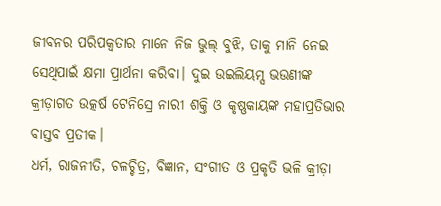ଜୀବନର ପରିପକ୍ବତାର ମାନେ ନିଜ ଭୁଲ୍ ବୁଝି, ତାକୁ ମାନି ନେଇ ସେଥିପାଇଁ କ୍ଷମା ପ୍ରାର୍ଥନା କରିବା। ଦୁଇ ଉଇଲିୟମ୍ସ ଭଉଣୀଙ୍କ କ୍ରୀଡ଼ାଗତ ଉତ୍କର୍ଷ ଟେନିସ୍ରେ ନାରୀ ଶକ୍ତି ଓ କୃଷ୍ଣକାୟଙ୍କ ମହାପ୍ରତିଭାର ବାସ୍ତବ ପ୍ରତୀକ।
ଧର୍ମ, ରାଜନୀତି, ଚଳଚ୍ଚିତ୍ର, ବିଜ୍ଞାନ, ସଂଗୀତ ଓ ପ୍ରକୃତି ଭଳି କ୍ରୀଡ଼ା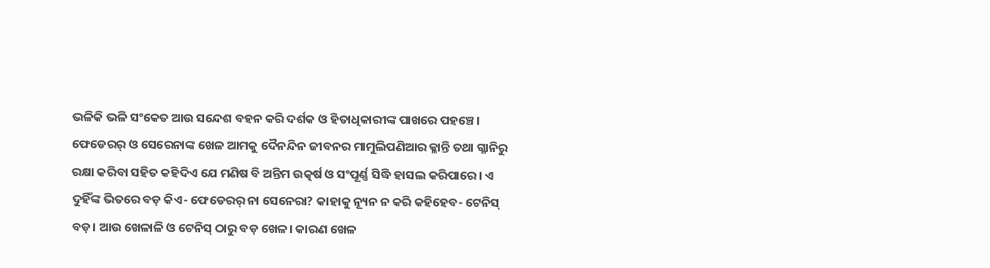ଭଳିକି ଭଳି ସଂକେତ ଆଉ ସନ୍ଦେଶ ବହନ କରି ଦର୍ଶକ ଓ ହିତାଧିକାରୀଙ୍କ ପାଖରେ ପହଞ୍ଚେ। ଫେଡେରର୍ ଓ ସେରେନାଙ୍କ ଖେଳ ଆମକୁ ଦୈନନ୍ଦିନ ଜୀବନର ମାମୁଲିପଣିଆର କ୍ଳାନ୍ତି ତଥା ଗ୍ଳାନିରୁ ରକ୍ଷା କରିବା ସହିତ କହିଦିଏ ଯେ ମଣିଷ ବି ଅନ୍ତିମ ଉତ୍କର୍ଷ ଓ ସଂପୂର୍ଣ୍ଣ ସିଦ୍ଧି ହାସଲ କରିପାରେ। ଏ ଦୁହିଁଙ୍କ ଭିତରେ ବଡ଼ କିଏ- ଫେଡେରର୍ ନା ସେନେରା? କାହାକୁ ନ୍ୟୂନ ନ କରି କହିହେବ- ଟେନିସ୍ ବଡ଼। ଆଉ ଖେଳାଳି ଓ ଟେନିସ୍ ଠାରୁ ବଡ଼ ଖେଳ। କାରଣ ଖେଳ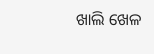ଖାଲି ଖେଳ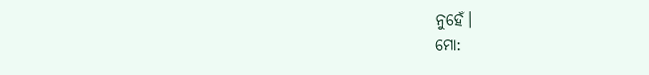ନୁହେଁ।
ମୋ: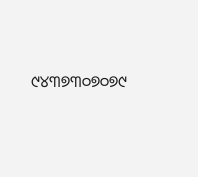୯୪୩୭୩୦୭୦୭୯